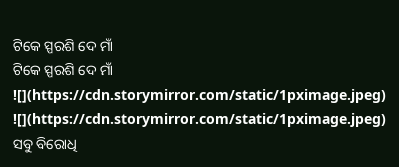ଟିକେ ସ୍ପରଶି ଦେ ମାଁ
ଟିକେ ସ୍ପରଶି ଦେ ମାଁ
![](https://cdn.storymirror.com/static/1pximage.jpeg)
![](https://cdn.storymirror.com/static/1pximage.jpeg)
ସବୁ ବିରୋଧି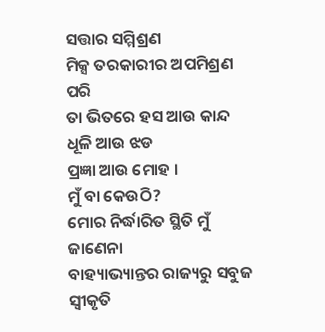ସତ୍ତାର ସମ୍ମିଶ୍ରଣ
ମିକ୍ସ ତରକାରୀର ଅପମିଶ୍ରଣ ପରି
ତା ଭିତରେ ହସ ଆଉ କାନ୍ଦ
ଧୂଳି ଆଉ ଝଡ
ପ୍ରଜ୍ଞା ଆଉ ମୋହ ।
ମୁଁ ବା କେଉଠି?
ମୋର ନିର୍ଦ୍ଧାରିତ ସ୍ଥିତି ମୁଁ ଜାଣେନା
ବାହ୍ୟାଭ୍ୟାନ୍ତର ରାଜ୍ୟରୁ ସବୁଜ ସ୍ବୀକୃତି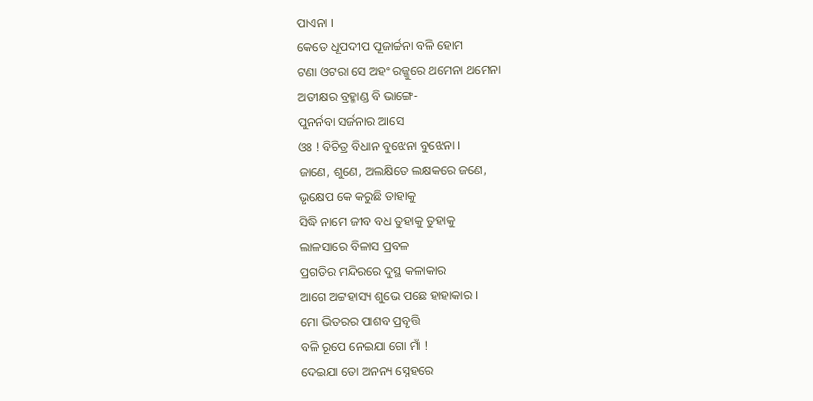ପାଏନା ।
କେତେ ଧୂପଦୀପ ପୂଜାର୍ଚ୍ଚନା ବଳି ହୋମ
ଟଣା ଓଟରା ସେ ଅହଂ ରଜ୍ଜୁରେ ଥମେନା ଥମେନା
ଅତୀକ୍ଷର ବ୍ରହ୍ମାଣ୍ଡ ବି ଭାଙ୍ଗେ-
ପୁନର୍ନବା ସର୍ଜନାର ଆସେ
ଓଃ ! ବିଚିତ୍ର ବିଧାନ ବୁଝେନା ବୁଝେନା ।
ଜାଣେ, ଶୁଣେ, ଅଲକ୍ଷିତେ ଲକ୍ଷକରେ ଜଣେ,
ଭୃକ୍ଷେପ କେ କରୁଛି ତାହାକୁ
ସିଦ୍ଧି ନାମେ ଜୀବ ବଧ ତୁହାକୁ ତୁହାକୁ
ଲାଳସାରେ ବିଳାସ ପ୍ରବଳ
ପ୍ରଗତିର ମନ୍ଦିରରେ ଦୁସ୍ଥ କଳାକାର
ଆଗେ ଅଟ୍ଟହାସ୍ୟ ଶୁଭେ ପଛେ ହାହାକାର ।
ମୋ ଭିତରର ପାଶବ ପ୍ରବୃତ୍ତି
ବଳି ରୂପେ ନେଇଯା ଗୋ ମାଁ !
ଦେଇଯା ତୋ ଅନନ୍ୟ ସ୍ନେହରେ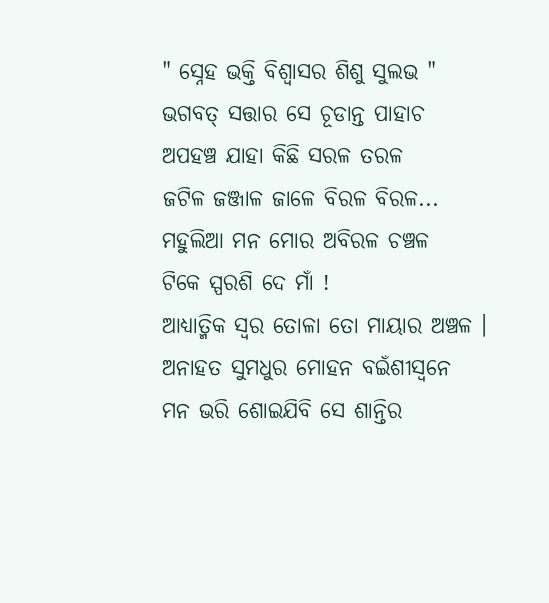" ସ୍ନେହ ଭକ୍ତି ବିଶ୍ବାସର ଶିଶୁ ସୁଲଭ "
ଭଗବତ୍ ସତ୍ତାର ସେ ଚୂଡାନ୍ତ ପାହାଚ
ଅପହଞ୍ଚ ଯାହା କିଛି ସରଳ ତରଳ
ଜଟିଳ ଜଞ୍ଜାଳ ଜାଳେ ବିରଳ ବିରଳ...
ମହୁଲିଆ ମନ ମୋର ଅବିରଳ ଚଞ୍ଚଳ
ଟିକେ ସ୍ପରଶି ଦେ ମାଁ !
ଆଧ୍ୟାତ୍ମିକ ସ୍ବର ତୋଳା ତୋ ମାୟାର ଅଞ୍ଚଳ ।
ଅନାହତ ସୁମଧୁର ମୋହନ ବଇଁଶୀସ୍ବନେ
ମନ ଭରି ଶୋଇଯିବି ସେ ଶାନ୍ତିର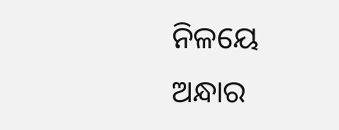ନିଳୟେ
ଅନ୍ଧାର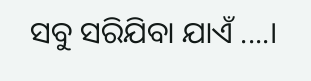ସବୁ ସରିଯିବା ଯାଏଁ ....।